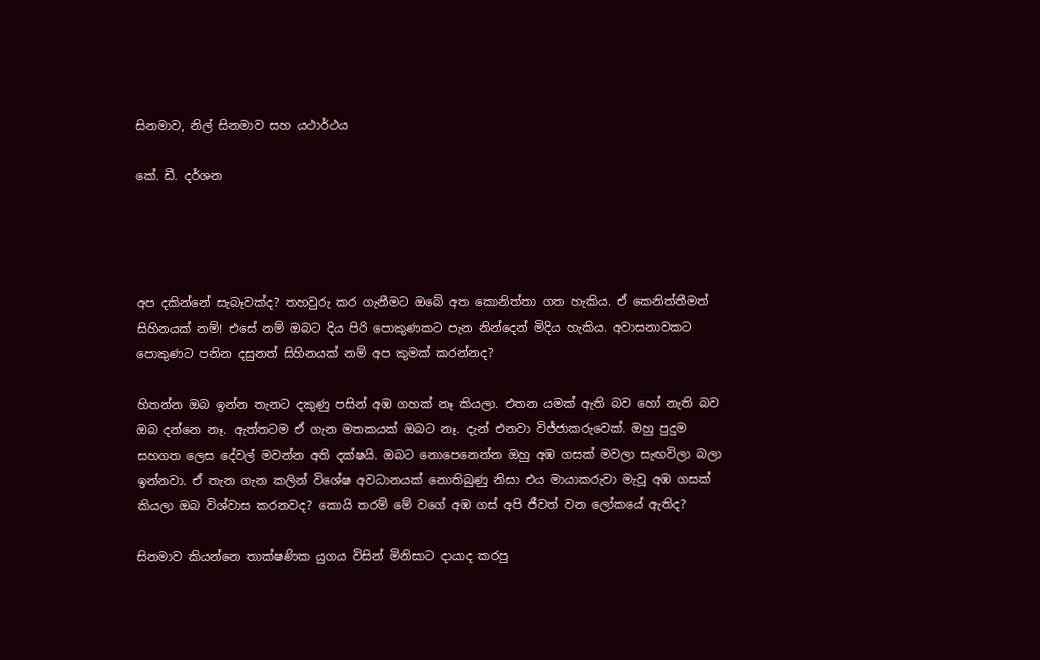සිනමාව, නිල් සිනමාව සහ යථාර්ථය

කේ. ඩී. දර්ශන




අප දකින්නේ සැබෑවක්ද? තහවුරු කර ගැනීමට ඔබේ අත කොනිත්තා ගත හැකිය. ඒ කෙනිත්තීමත් සිහිනයක් නම්! එසේ නම් ඔබට දිය පිරි පොකුණකට පැන නින්දෙන් මිදිය හැකිය. අවාසනාවකට පොකුණට පනින දසුනත් සිහිනයක් නම් අප කුමක් කරන්නද?

හිතන්න ඔබ ඉන්න තැනට දකුණු පසින් අඹ ගහක් නෑ කියලා. එතන යමක් ඇති බව හෝ නැති බව ඔබ දන්නෙ නෑ. ඇත්තටම ඒ ගැන මතකයක් ඔබට නෑ. දැන් එනවා විජ්ජාකරුවෙක්. ඔහු පුදුම සහගත ලෙස දේවල් මවන්න අති දක්ෂයි. ඔබට නොපෙනෙන්න ඔහු අඹ ගසක් මවලා සැඟවිලා බලා ඉන්නවා. ඒ තැන ගැන කලින් විශේෂ අවධානයක් නොතිබුණු නිසා එය මායාකරුවා මැවූ අඹ ගසක් කියලා ඔබ විශ්වාස කරනවද? කොයි තරම් මේ වගේ අඹ ගස් අපි ජීවත් වන ලෝකයේ ඇතිද?

සිනමාව කියන්නෙ තාක්ෂණික යුගය විසින් මිනිසාට දායාද කරපු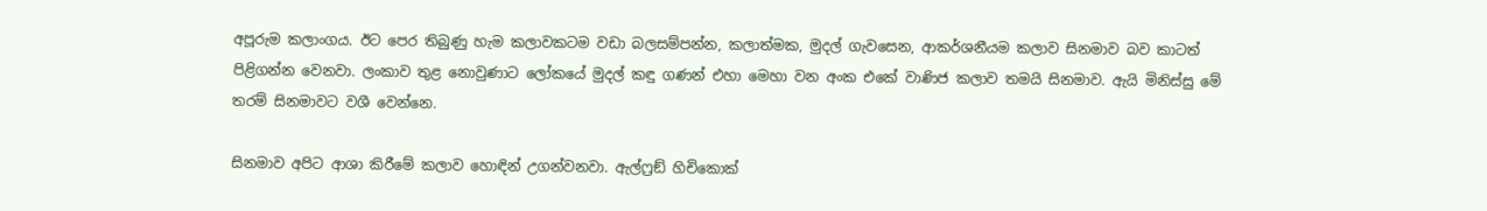අපූරුම කලාංගය. ඊට පෙර තිබුණු හැම කලාවකටම වඩා බලසම්පන්න, කලාත්මක, මුදල් ගැවසෙන, ආකර්ශනීයම කලාව සිනමාව බව කාටත් පිළිගන්න වෙනවා. ලංකාව තුළ නොවුණාට ලෝකයේ මුදල් කඳු ගණන් එහා මෙහා වන අංක එකේ වාණිජ කලාව තමයි සිනමාව. ඇයි මිනිස්සු මේ තරම් සිනමාවට වශී වෙන්නෙ.

සිනමාව අපිට ආශා කිරීමේ කලාව හොඳින් උගන්වනවා. ඇල්ෆ්‍රඞ් හිචිකොක්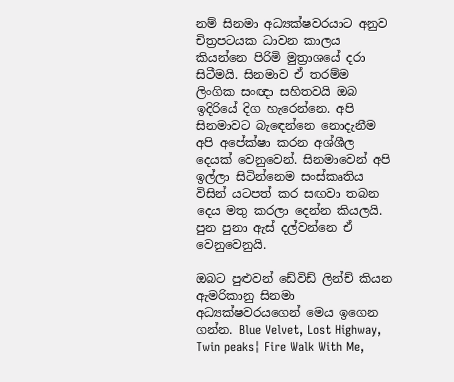නම් සිනමා අධ්‍යක්ෂවරයාට අනුව චිත්‍රපටයක ධාවන කාලය කියන්නෙ පිරිමි මුත්‍රාශයේ දරා සිටීමයි. සිනමාව ඒ තරම්ම ලිංගික සංඥා සහිතවයි ඔබ ඉදිරියේ දිග හැරෙන්නෙ. අපි සිනමාවට බැඳෙන්නෙ නොදැනීම  අපි අපේක්ෂා කරන අශ්ශීල දෙයක් වෙනුවෙන්. සිනමාවෙන් අපි ඉල්ලා සිටින්නෙම සංස්කෘතිය විසින් යටපත් කර සඟවා තබන දෙය මතු කරලා දෙන්න කියලයි. පුන පුනා ඇස් දල්වන්නෙ ඒ වෙනුවෙනුයි.

ඔබට පුළුවන් ඩේවිඩ් ලින්ච් කියන ඇමරිකානු සිනමා අධ්‍යක්ෂවරයගෙන් මෙය ඉගෙන ගන්න. Blue Velvet, Lost Highway, Twin peaks¦ Fire Walk With Me,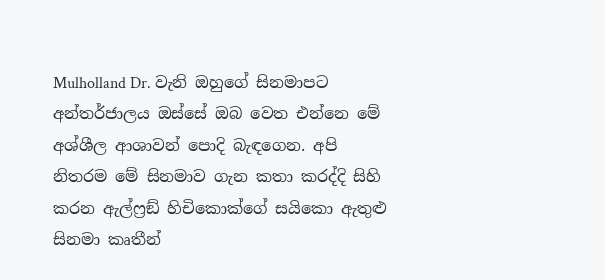Mulholland Dr. වැනි ඔහුගේ සිනමාපට අන්තර්ජාලය ඔස්සේ ඔබ වෙත එන්නෙ මේ අශ්ශීල ආශාවන් පොදි බැඳගෙන. අපි නිතරම මේ සිනමාව ගැන කතා කරද්දි සිහි කරන ඇල්ෆ්‍රඞ් හිචිකොක්ගේ සයිකො ඇතුළු සිනමා කෘතීන්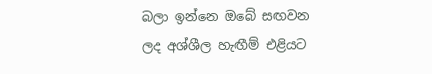බලා ඉන්නෙ ඔබේ සඟවන ලද අශ්ශීල හැඟීම් එළියට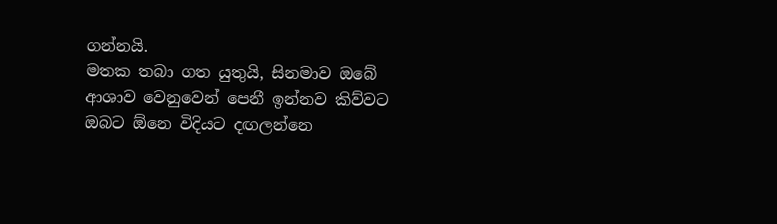ගන්නයි.
මතක තබා ගත යුතුයි, සිනමාව ඔබේ ආශාව වෙනුවෙන් පෙනී ඉන්නව කිව්වට ඔබට ඕනෙ විදියට දඟලන්නෙ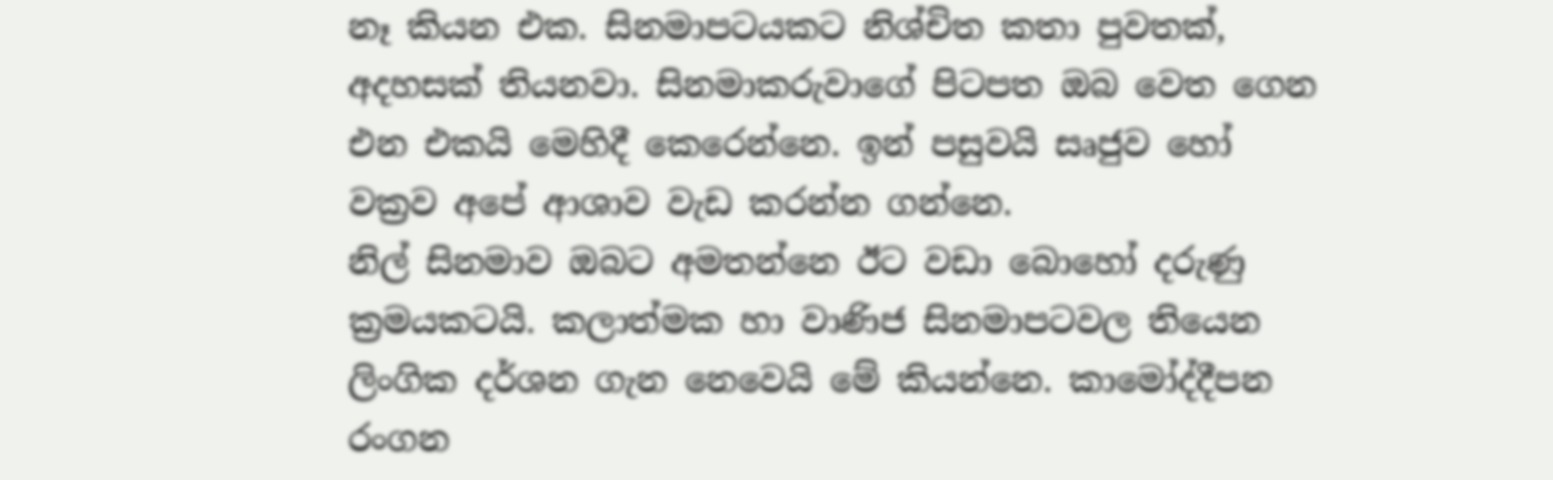නෑ කියන එක. සිනමාපටයකට නිශ්චිත කතා පුවතක්, අදහසක් තියනවා. සිනමාකරුවාගේ පිටපත ඔබ වෙත ගෙන එන එකයි මෙහිදී කෙරෙන්නෙ. ඉන් පසුවයි සෘජුව හෝ වක්‍රව අපේ ආශාව වැඩ කරන්න ගන්නෙ.
නිල් සිනමාව ඔබට අමතන්නෙ ඊට වඩා බොහෝ දරුණු ක්‍රමයකටයි. කලාත්මක හා වාණිජ සිනමාපටවල තියෙන ලිංගික දර්ශන ගැන නෙවෙයි මේ කියන්නෙ. කාමෝද්දීපන රංගන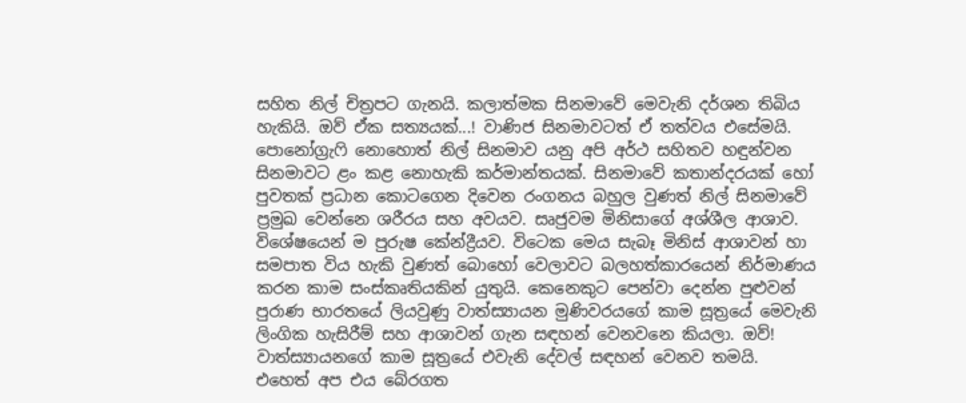සහිත නිල් චිත්‍රපට ගැනයි. කලාත්මක සිනමාවේ මෙවැනි දර්ශන තිබිය හැකියි. ඔව් ඒක සත්‍යයක්...! වාණිජ සිනමාවටත් ඒ තත්වය එසේමයි. පොනෝග්‍රැෆි නොහොත් නිල් සිනමාව යනු අපි අර්ථ සහිතව හඳුන්වන සිනමාවට ළං කළ නොහැකි කර්මාන්තයක්. සිනමාවේ කතාන්දරයක් හෝ පුවතක් ප්‍රධාන කොටගෙන දිවෙන රංගනය බහුල වුණත් නිල් සිනමාවේ ප්‍රමුඛ වෙන්නෙ ශරීරය සහ අවයව. සෘජුවම මිනිසාගේ අශ්ශීල ආශාව. විශේෂයෙන් ම පුරුෂ කේන්ද්‍රීයව. විටෙක මෙය සැබෑ මිනිස් ආශාවන් හා සමපාත විය හැකි වුණත් බොහෝ වෙලාවට බලහත්කාරයෙන් නිර්මාණය කරන කාම සංස්කෘතියකින් යුතුයි. කෙනෙකුට පෙන්වා දෙන්න පුළුවන් පුරාණ භාරතයේ ලියවුණු වාත්ස්‍යායන මුණිවරයගේ කාම සූත්‍රයේ මෙවැනි ලිංගික හැසිරීම් සහ ආශාවන් ගැන සඳහන් වෙනවනෙ කියලා. ඔව්! වාත්ස්‍යායනගේ කාම සූත්‍රයේ එවැනි දේවල් සඳහන් වෙනව තමයි. එහෙත් අප එය බේරගත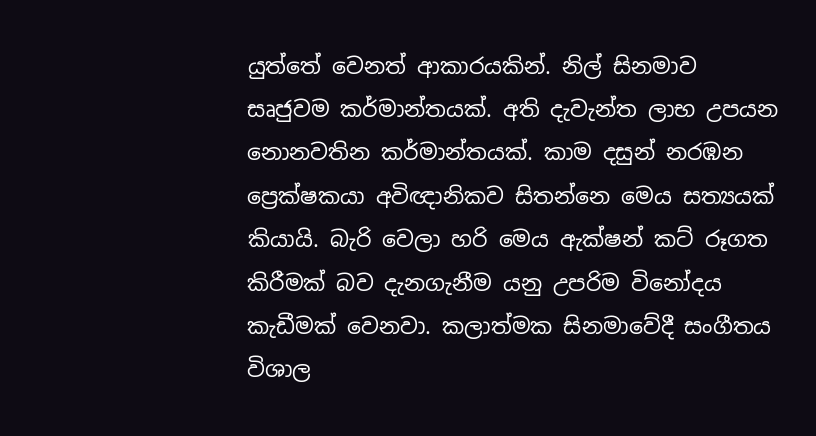යුත්තේ වෙනත් ආකාරයකින්. නිල් සිනමාව සෘජුවම කර්මාන්තයක්. අති දැවැන්ත ලාභ උපයන නොනවතින කර්මාන්තයක්. කාම දසුන් නරඹන ප්‍රෙක්ෂකයා අවිඥානිකව සිතන්නෙ මෙය සත්‍යයක් කියායි. බැරි වෙලා හරි මෙය ඇක්ෂන් කට් රූගත කිරීමක් බව දැනගැනීම යනු උපරිම විනෝදය කැඩීමක් වෙනවා. කලාත්මක සිනමාවේදී සංගීතය විශාල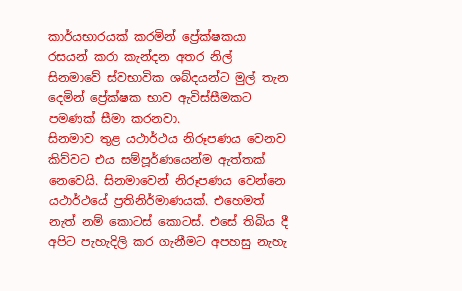කාර්යභාරයක් කරමින් ප්‍රේක්ෂකයා රසයන් කරා කැන්දන අතර නිල් සිනමාවේ ස්වභාවික ශබ්දයන්ට මුල් තැන දෙමින් ප්‍රේක්ෂක භාව ඇවිස්සීමකට පමණක් සීමා කරනවා.
සිනමාව තුළ යථාර්ථය නිරූපණය වෙනව කිව්වට එය සම්පූර්ණයෙන්ම ඇත්තක් නෙවෙයි. සිනමාවෙන් නිරූපණය වෙන්නෙ යථාර්ථයේ ප්‍රතිනිර්මාණයක්. එහෙමත් නැත් නම් කොටස් කොටස්. එසේ තිබිය දී අපිට පැහැදිලි කර ගැනීමට අපහසු නැහැ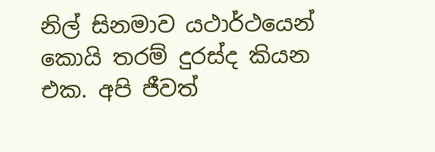නිල් සිනමාව යථාර්ථයෙන් කොයි තරම් දුරස්ද කියන එක. අපි ජීවත්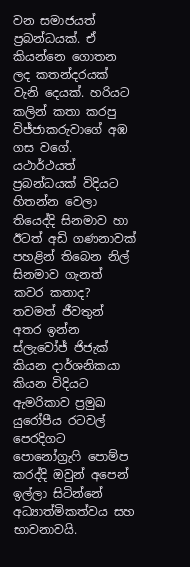වන සමාජයත් ප්‍රබන්ධයක්. ඒ කියන්නෙ ගොතන ලද කතන්දරයක් වැනි දෙයක්. හරියට කලින් කතා කරපු විජ්ජාකරුවාගේ අඹ ගස වගේ. යථාර්ථයත් ප්‍රබන්ධයක් විදියට හිතන්න වෙලා තියෙද්දි සිනමාව හා ඊටත් අඩි ගණනාවක් පහළින් තිබෙන නිල් සිනමාව ගැනත් කවර කතාද?
තවමත් ජීවතුන් අතර ඉන්න ස්ලැවෝජ් ජිජැක් කියන දාර්ශනිකයා කියන විදියට ඇමරිකාව ප්‍රමුඛ යුරෝපීය රටවල් පෙරදිගට පොනෝග්‍රැෆි පොම්ප කරද්දි ඔවුන් අපෙන් ඉල්ලා සිටින්නේ අධ්‍යාත්මිකත්වය සහ භාවනාවයි.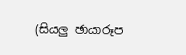(සියලු ඡායාරූප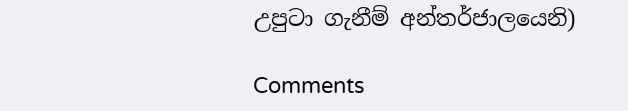උපුටා ගැනීම් අන්තර්ජාලයෙනි)

Comments